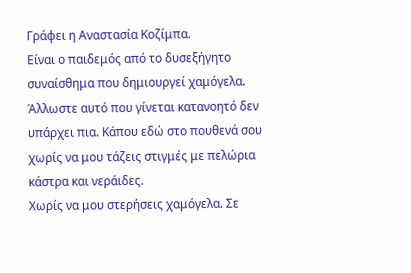Γράφει η Αναστασία Κοζίμπα.
Είναι ο παιδεμός από το δυσεξήγητο συναίσθημα που δημιουργεί χαμόγελα. Άλλωστε αυτό που γίνεται κατανοητό δεν υπάρχει πια. Κάπου εδώ στο πουθενά σου χωρίς να μου τάζεις στιγμές με πελώρια κάστρα και νεράιδες.
Χωρίς να μου στερήσεις χαμόγελα. Σε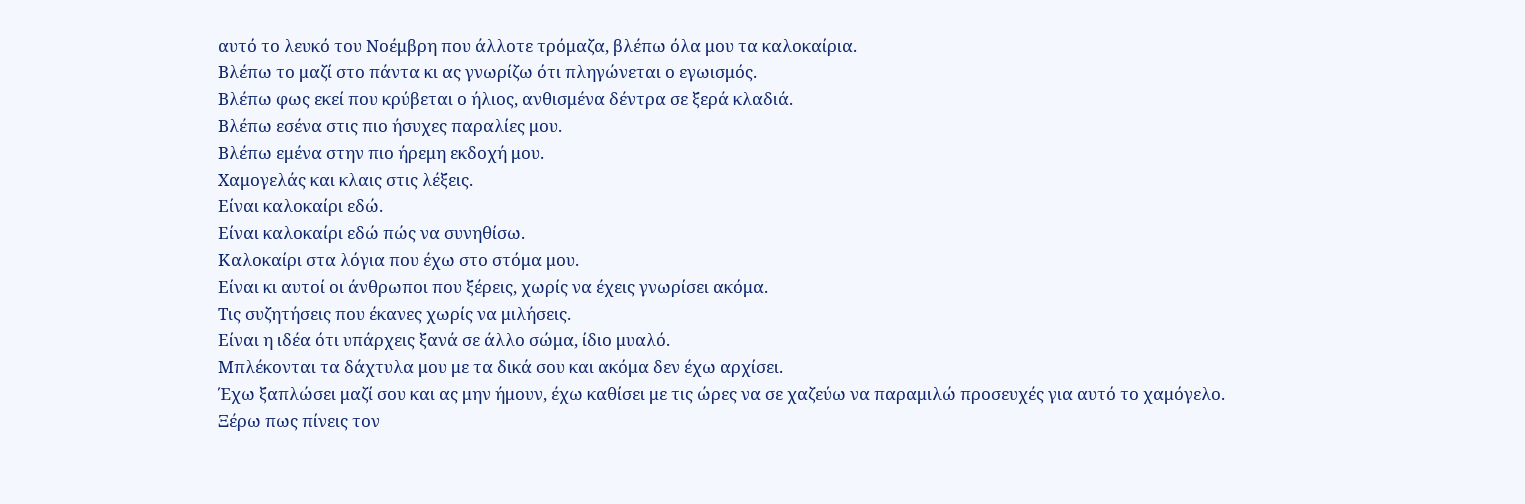αυτό το λευκό του Νοέμβρη που άλλοτε τρόμαζα, βλέπω όλα μου τα καλοκαίρια.
Βλέπω το μαζί στο πάντα κι ας γνωρίζω ότι πληγώνεται ο εγωισμός.
Βλέπω φως εκεί που κρύβεται ο ήλιος, ανθισμένα δέντρα σε ξερά κλαδιά.
Βλέπω εσένα στις πιο ήσυχες παραλίες μου.
Βλέπω εμένα στην πιο ήρεμη εκδοχή μου.
Χαμογελάς και κλαις στις λέξεις.
Είναι καλοκαίρι εδώ.
Είναι καλοκαίρι εδώ πώς να συνηθίσω.
Καλοκαίρι στα λόγια που έχω στο στόμα μου.
Είναι κι αυτοί οι άνθρωποι που ξέρεις, χωρίς να έχεις γνωρίσει ακόμα.
Τις συζητήσεις που έκανες χωρίς να μιλήσεις.
Είναι η ιδέα ότι υπάρχεις ξανά σε άλλο σώμα, ίδιο μυαλό.
Μπλέκονται τα δάχτυλα μου με τα δικά σου και ακόμα δεν έχω αρχίσει.
Έχω ξαπλώσει μαζί σου και ας μην ήμουν, έχω καθίσει με τις ώρες να σε χαζεύω να παραμιλώ προσευχές για αυτό το χαμόγελο.
Ξέρω πως πίνεις τον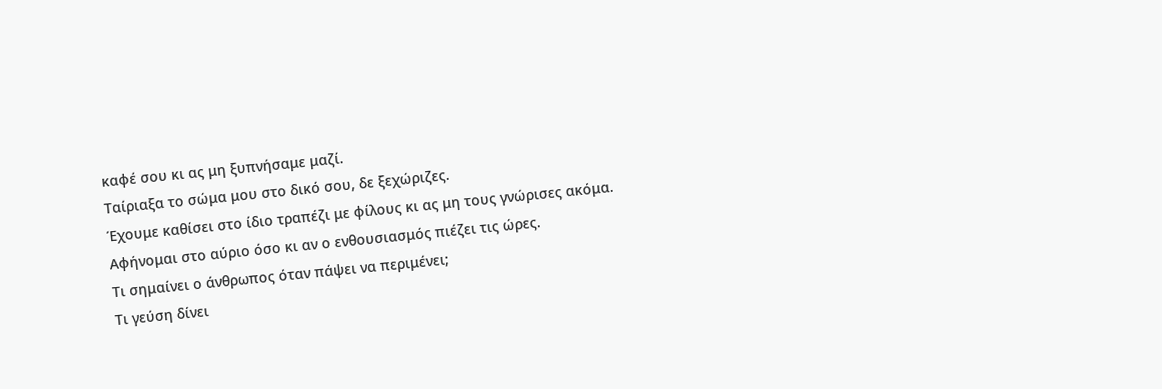καφέ σου κι ας μη ξυπνήσαμε μαζί.
Ταίριαξα το σώμα μου στο δικό σου, δε ξεχώριζες.
Έχουμε καθίσει στο ίδιο τραπέζι με φίλους κι ας μη τους γνώρισες ακόμα.
Αφήνομαι στο αύριο όσο κι αν ο ενθουσιασμός πιέζει τις ώρες.
Τι σημαίνει ο άνθρωπος όταν πάψει να περιμένει;
Τι γεύση δίνει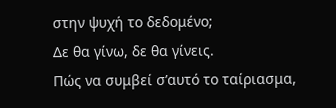στην ψυχή το δεδομένο;
Δε θα γίνω, δε θα γίνεις.
Πώς να συμβεί σ’αυτό το ταίριασμα,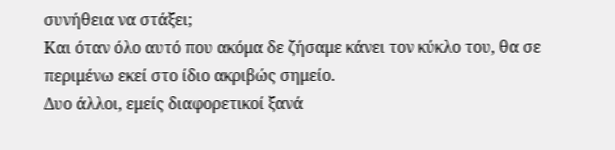συνήθεια να στάξει;
Και όταν όλο αυτό που ακόμα δε ζήσαμε κάνει τον κύκλο του, θα σε περιμένω εκεί στο ίδιο ακριβώς σημείο.
Δυο άλλοι, εμείς διαφορετικοί ξανά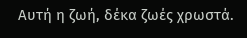Αυτή η ζωή, δέκα ζωές χρωστά.